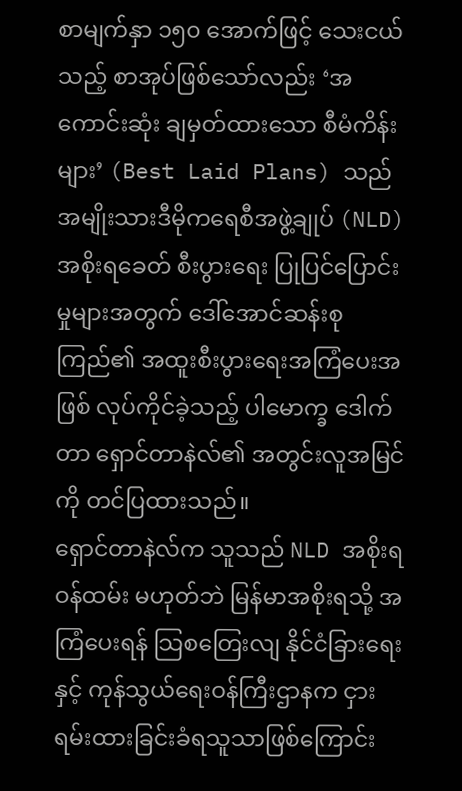စာမျက်နှာ ၁၅၀ အောက်ဖြင့် သေးငယ်သည့် စာအုပ်ဖြစ်သော်လည်း ‘အကောင်းဆုံး ချမှတ်ထားသော စီမံကိန်းများ’ (Best Laid Plans) သည် အမျိုးသားဒီမိုကရေစီအဖွဲ့ချုပ် (NLD) အစိုးရခေတ် စီးပွားရေး ပြုပြင်ပြောင်းမှုများအတွက် ဒေါ်အောင်ဆန်းစုကြည်၏ အထူးစီးပွားရေးအကြံပေးအဖြစ် လုပ်ကိုင်ခဲ့သည့် ပါမောက္ခ ဒေါက်တာ ရှောင်တာနဲလ်၏ အတွင်းလူအမြင်ကို တင်ပြထားသည်။
ရှောင်တာနဲလ်က သူသည် NLD အစိုးရဝန်ထမ်း မဟုတ်ဘဲ မြန်မာအစိုးရသို့ အကြံပေးရန် သြစတြေးလျ နိုင်ငံခြားရေးနှင့် ကုန်သွယ်ရေးဝန်ကြီးဌာနက ငှားရမ်းထားခြင်းခံရသူသာဖြစ်ကြောင်း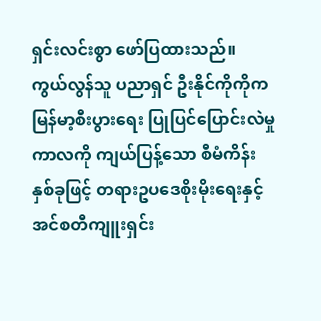ရှင်းလင်းစွာ ဖော်ပြထားသည်။
ကွယ်လွန်သူ ပညာရှင် ဦးနိုင်ကိုကိုက မြန်မာ့စီးပွားရေး ပြုပြင်ပြောင်းလဲမှုကာလကို ကျယ်ပြန့်သော စီမံကိန်း နှစ်ခုဖြင့် တရားဥပဒေစိုးမိုးရေးနှင့် အင်စတီကျူးရှင်း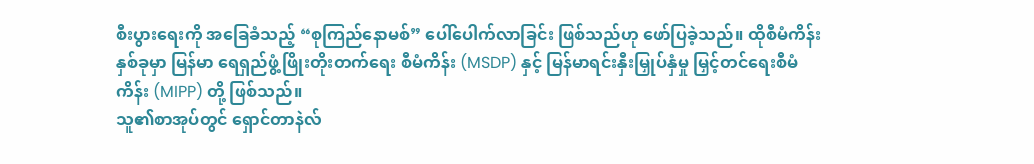စီးပွားရေးကို အခြေခံသည့် “စုကြည်နောမစ်” ပေါ်ပေါက်လာခြင်း ဖြစ်သည်ဟု ဖော်ပြခဲ့သည်။ ထိုစီမံကိန်း နှစ်ခုမှာ မြန်မာ ရေရှည်ဖွံ့ဖြိုးတိုးတက်ရေး စီမံကိန်း (MSDP) နှင့် မြန်မာရင်းနှီးမြှုပ်နှံမှု မြှင့်တင်ရေးစီမံကိန်း (MIPP) တို့ ဖြစ်သည်။
သူ၏စာအုပ်တွင် ရှောင်တာနဲလ်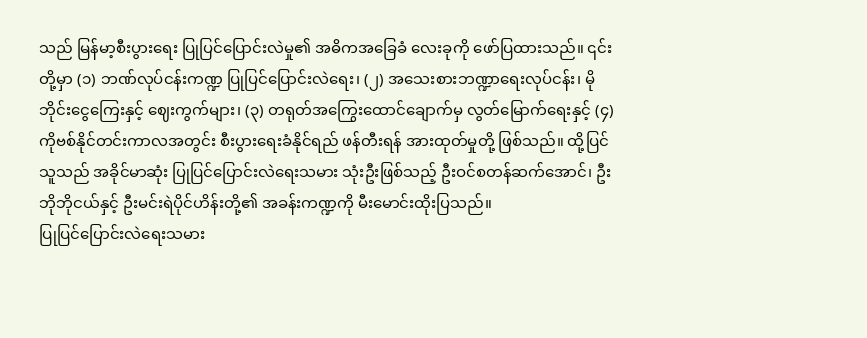သည် မြန်မာ့စီးပွားရေး ပြုပြင်ပြောင်းလဲမှု၏ အဓိကအခြေခံ လေးခုကို ဖော်ပြထားသည်။ ၎င်းတို့မှာ (၁) ဘဏ်လုပ်ငန်းကဏ္ဍ ပြုပြင်ပြောင်းလဲရေး၊ (၂) အသေးစားဘဏ္ဍာရေးလုပ်ငန်း၊ မိုဘိုင်းငွေကြေးနှင့် ဈေးကွက်များ၊ (၃) တရုတ်အကြွေးထောင်ချောက်မှ လွတ်မြောက်ရေးနှင့် (၄) ကိုဗစ်နိုင်တင်းကာလအတွင်း စီးပွားရေးခံနိုင်ရည် ဖန်တီးရန် အားထုတ်မှုတို့ ဖြစ်သည်။ ထို့ပြင် သူသည် အခိုင်မာဆုံး ပြုပြင်ပြောင်းလဲရေးသမား သုံးဦးဖြစ်သည့် ဦးဝင်စတန်ဆက်အောင်၊ ဦးဘိုဘိုငယ်နှင့် ဦးမင်းရဲပိုင်ဟိန်းတို့၏ အခန်းကဏ္ဍကို မီးမောင်းထိုးပြသည်။
ပြုပြင်ပြောင်းလဲရေးသမား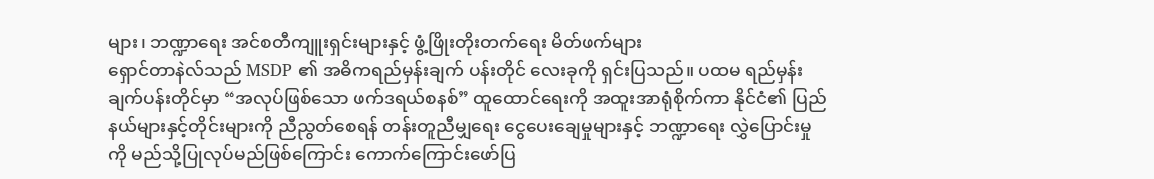များ၊ ဘဏ္ဍာရေး အင်စတီကျူးရှင်းများနှင့် ဖွံ့ဖြိုးတိုးတက်ရေး မိတ်ဖက်များ
ရှောင်တာနဲလ်သည် MSDP ၏ အဓိကရည်မှန်းချက် ပန်းတိုင် လေးခုကို ရှင်းပြသည်။ ပထမ ရည်မှန်းချက်ပန်းတိုင်မှာ “အလုပ်ဖြစ်သော ဖက်ဒရယ်စနစ်” ထူထောင်ရေးကို အထူးအာရုံစိုက်ကာ နိုင်ငံ၏ ပြည်နယ်များနှင့်တိုင်းများကို ညီညွတ်စေရန် တန်းတူညီမျှရေး ငွေပေးချေမှုများနှင့် ဘဏ္ဍာရေး လွှဲပြောင်းမှုကို မည်သို့ပြုလုပ်မည်ဖြစ်ကြောင်း ကောက်ကြောင်းဖော်ပြ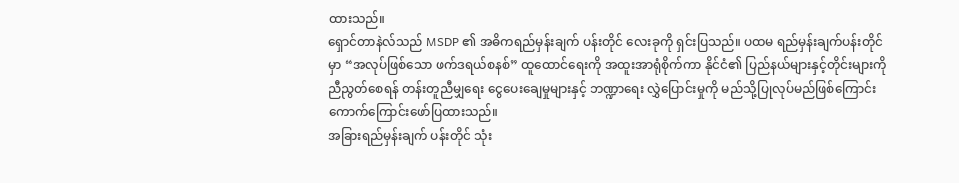ထားသည်။
ရှောင်တာနဲလ်သည် MSDP ၏ အဓိကရည်မှန်းချက် ပန်းတိုင် လေးခုကို ရှင်းပြသည်။ ပထမ ရည်မှန်းချက်ပန်းတိုင်မှာ “အလုပ်ဖြစ်သော ဖက်ဒရယ်စနစ်” ထူထောင်ရေးကို အထူးအာရုံစိုက်ကာ နိုင်ငံ၏ ပြည်နယ်များနှင့်တိုင်းများကို ညီညွတ်စေရန် တန်းတူညီမျှရေး ငွေပေးချေမှုများနှင့် ဘဏ္ဍာရေး လွှဲပြောင်းမှုကို မည်သို့ပြုလုပ်မည်ဖြစ်ကြောင်း ကောက်ကြောင်းဖော်ပြထားသည်။
အခြားရည်မှန်းချက် ပန်းတိုင် သုံး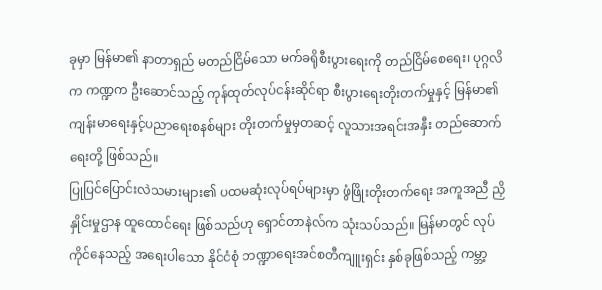ခုမှာ မြန်မာ၏ နာတာရှည် မတည်ငြိမ်သော မက်ခရိုစီးပွားရေးကို တည်ငြိမ်စေရေး၊ ပုဂ္ဂလိက ကဏ္ဍက ဦးဆောင်သည့် ကုန်ထုတ်လုပ်ငန်းဆိုင်ရာ စီးပွားရေးတိုးတက်မှုနှင့် မြန်မာ၏ ကျန်းမာရေးနှင့်ပညာရေးစနစ်များ တိုးတက်မှုမှတဆင့် လူသားအရင်းအနှီး တည်ဆောက်ရေးတို့ ဖြစ်သည်။
ပြုပြင်ပြောင်းလဲသမားများ၏ ပထမဆုံးလုပ်ရပ်များမှာ ဖွံဖြိုးတိုးတက်ရေး အကူအညီ ညှိနှိုင်းမှုဌာန ထူထောင်ရေး ဖြစ်သည်ဟု ရှောင်တာနဲလ်က သုံးသပ်သည်။ မြန်မာတွင် လုပ်ကိုင်နေသည့် အရေးပါသော နိုင်ငံစုံ ဘဏ္ဍာရေးအင်စတီကျူးရှင်း နှစ်ခုဖြစ်သည့် ကမ္ဘာ့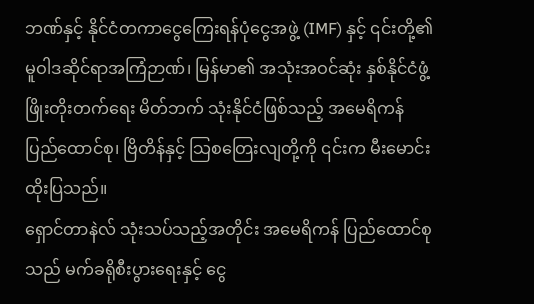ဘဏ်နှင့် နိုင်ငံတကာငွေကြေးရန်ပုံငွေအဖွဲ့ (IMF) နှင့် ၎င်းတို့၏ မူဝါဒဆိုင်ရာအကြံဉာဏ်၊ မြန်မာ၏ အသုံးအဝင်ဆုံး နှစ်နိုင်ငံဖွံ့ဖြိုးတိုးတက်ရေး မိတ်ဘက် သုံးနိုင်ငံဖြစ်သည့် အမေရိကန် ပြည်ထောင်စု၊ ဗြိတိန်နှင့် သြစတြေးလျတို့ကို ၎င်းက မီးမောင်းထိုးပြသည်။
ရှောင်တာနဲလ် သုံးသပ်သည့်အတိုင်း အမေရိကန် ပြည်ထောင်စုသည် မက်ခရိုစီးပွားရေးနှင့် ငွေ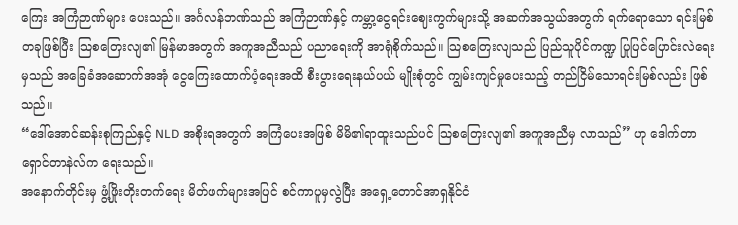ကြေး အကြံဉာဏ်များ ပေးသည်။ အင်္ဂလန်ဘဏ်သည် အကြံဉာဏ်နှင့် ကမ္ဘာ့ငွေရင်းဈေးကွက်များသို့ အဆက်အသွယ်အတွက် ရက်ရောသော ရင်းမြစ်တခုဖြစ်ပြီး သြစတြေးလျ၏ မြန်မာအတွက် အကူအညီသည် ပညာရေးကို အာရုံစိုက်သည်။ သြစတြေးလျသည် ပြည်သူပိုင်ကဏ္ဍ ပြုပြင်ပြောင်းလဲရေးမှသည် အခြေခံအဆောက်အအုံ ငွေကြေးထောက်ပံ့ရေးအထိ စီးပွားရေးနယ်ပယ် မျိုးစုံတွင် ကျွမ်းကျင်မှုပေးသည့် တည်ငြိမ်သောရင်းမြစ်လည်း ဖြစ်သည်။
“ဒေါ်အောင်ဆန်းစုကြည်နှင့် NLD အစိုးရအတွက် အကြံပေးအဖြစ် မိမိ၏ရာထူးသည်ပင် သြစတြေးလျ၏ အကူအညီမှ လာသည်” ဟု ဒေါက်တာ ရှောင်တာနဲလ်က ရေးသည်။
အနောက်တိုင်းမှ ဖွံ့ဖြိုးတိုးတက်ရေး မိတ်ဖက်များအပြင် စင်ကာပူမှလွဲပြီး အရှေ့တောင်အာရှနိုင်ငံ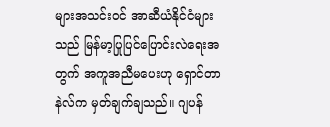များအသင်းဝင် အာဆီယံနိုင်ငံများသည် မြန်မာ့ပြုပြင်ပြောင်းလဲရေးအတွက် အကူအညီမပေးဟု ရှောင်တာနဲလ်က မှတ်ချက်ချသည်။ ဂျပန်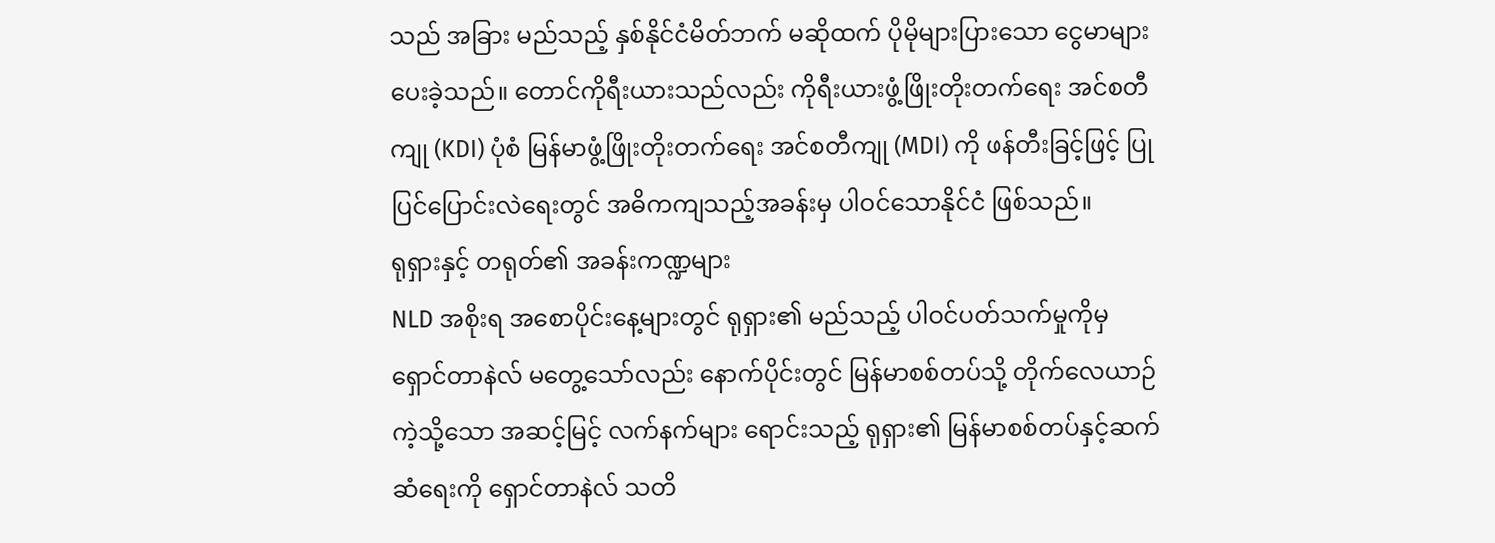သည် အခြား မည်သည့် နှစ်နိုင်ငံမိတ်ဘက် မဆိုထက် ပိုမိုများပြားသော ငွေမာများ ပေးခဲ့သည်။ တောင်ကိုရီးယားသည်လည်း ကိုရီးယားဖွံ့ဖြိုးတိုးတက်ရေး အင်စတီကျု (KDI) ပုံစံ မြန်မာဖွံ့ဖြိုးတိုးတက်ရေး အင်စတီကျု (MDI) ကို ဖန်တီးခြင့်ဖြင့် ပြုပြင်ပြောင်းလဲရေးတွင် အဓိကကျသည့်အခန်းမှ ပါဝင်သောနိုင်ငံ ဖြစ်သည်။
ရုရှားနှင့် တရုတ်၏ အခန်းကဏ္ဍများ
NLD အစိုးရ အစောပိုင်းနေ့များတွင် ရုရှား၏ မည်သည့် ပါဝင်ပတ်သက်မှုကိုမှ ရှောင်တာနဲလ် မတွေ့သော်လည်း နောက်ပိုင်းတွင် မြန်မာစစ်တပ်သို့ တိုက်လေယာဉ်ကဲ့သို့သော အဆင့်မြင့် လက်နက်များ ရောင်းသည့် ရုရှား၏ မြန်မာစစ်တပ်နှင့်ဆက်ဆံရေးကို ရှောင်တာနဲလ် သတိ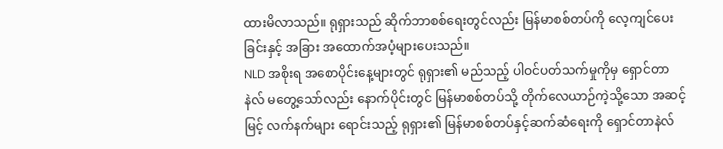ထားမိလာသည်။ ရုရှားသည် ဆိုက်ဘာစစ်ရေးတွင်လည်း မြန်မာစစ်တပ်ကို လေ့ကျင်ပေးခြင်းနှင့် အခြား အထောက်အပံ့များပေးသည်။
NLD အစိုးရ အစောပိုင်းနေ့များတွင် ရုရှား၏ မည်သည့် ပါဝင်ပတ်သက်မှုကိုမှ ရှောင်တာနဲလ် မတွေ့သော်လည်း နောက်ပိုင်းတွင် မြန်မာစစ်တပ်သို့ တိုက်လေယာဉ်ကဲ့သို့သော အဆင့်မြင့် လက်နက်များ ရောင်းသည့် ရုရှား၏ မြန်မာစစ်တပ်နှင့်ဆက်ဆံရေးကို ရှောင်တာနဲလ်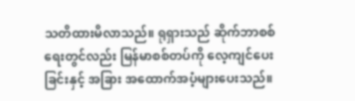သတိထားမိလာသည်။ ရုရှားသည် ဆိုက်ဘာစစ်ရေးတွင်လည်း မြန်မာစစ်တပ်ကို လေ့ကျင်ပေးခြင်းနှင့် အခြား အထောက်အပံ့များပေးသည်။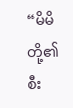“မိမိတို့၏ စီး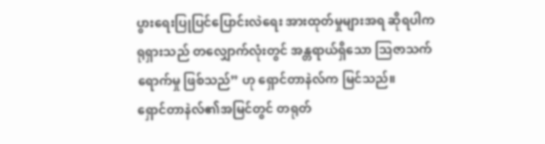ပွားရေးပြုပြင်ပြောင်းလဲရေး အားထုတ်မှုများအရ ဆိုရပါက ရုရှားသည် တလျှောက်လုံးတွင် အန္တရာယ်ရှိသော သြဇာသက်ရောက်မှု ဖြစ်သည်” ဟု ရှောင်တာနဲလ်က မြင်သည်။
ရှောင်တာနဲလ်၏အမြင်တွင် တရုတ်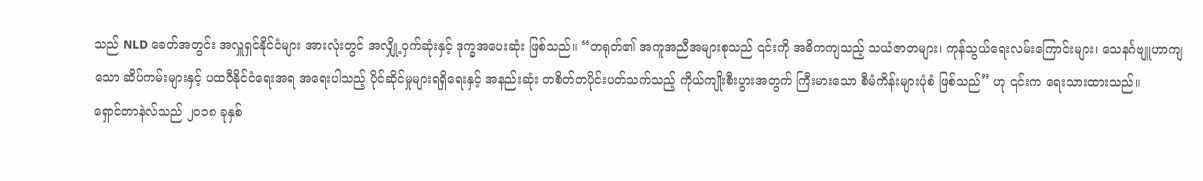သည် NLD ခေတ်အတွင်း အလှူရှင်နိုင်ငံများ အားလုံးတွင် အလျှို့ဝှက်ဆုံးနှင့် ဒုက္ခအပေးဆုံး ဖြစ်သည်။ “တရုတ်၏ အကူအညီအများစုသည် ၎င်းကို အဓိကကျသည့် သယံဇာတများ၊ ကုန်သွယ်ရေးလမ်းကြောင်းများ၊ သေနင်္ဂဗျူဟာကျသော ဆိပ်ကမ်းများနှင့် ပထဝီနိုင်ငံရေးအရ အရေးပါသည့် ပိုင်ဆိုင်မှုများရရှိရေးနှင့် အနည်းဆုံး တစိတ်တပိုင်းပတ်သက်သည့် ကိုယ်ကျိုးစီးပွားအတွက် ကြီးမားသော စီမံကိန်းများပုံစံ ဖြစ်သည်” ဟု ၎င်းက ရေးသားထားသည်။
ရှောင်တာနဲလ်သည် ၂၀၁၈ ခုနှစ်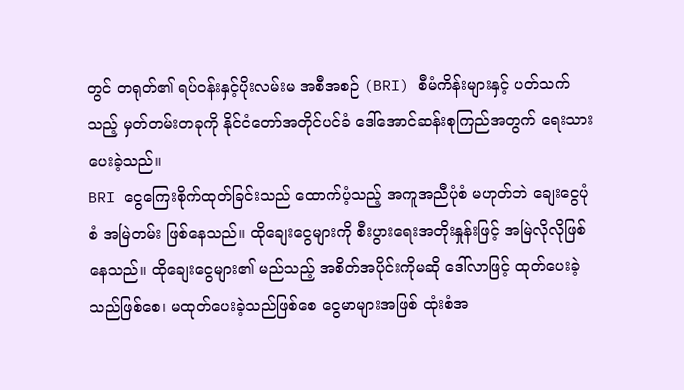တွင် တရုတ်၏ ရပ်ဝန်းနှင့်ပိုးလမ်းမ အစီအစဉ် (BRI) စီမံကိန်းများနှင့် ပတ်သက်သည့် မှတ်တမ်းတခုကို နိုင်ငံတော်အတိုင်ပင်ခံ ဒေါ်အောင်ဆန်းစုကြည်အတွက် ရေးသားပေးခဲ့သည်။
BRI ငွေကြေးစိုက်ထုတ်ခြင်းသည် ထောက်ပံ့သည့် အကူအညီပုံစံ မဟုတ်ဘဲ ချေးငွေပုံစံ အမြဲတမ်း ဖြစ်နေသည်။ ထိုချေးငွေများကို စီးပွားရေးအတိုးနှုန်းဖြင့် အမြဲလိုလိုဖြစ်နေသည်။ ထိုချေးငွေများ၏ မည်သည့် အစိတ်အပိုင်းကိုမဆို ဒေါ်လာဖြင့် ထုတ်ပေးခဲ့သည်ဖြစ်စေ၊ မထုတ်ပေးခဲ့သည်ဖြစ်စေ ငွေမာများအဖြစ် ထုံးစံအ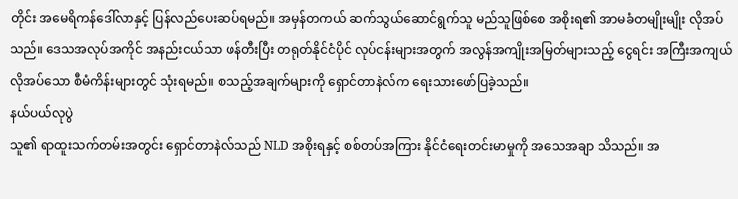တိုင်း အမေရိကန်ဒေါ်လာနှင့် ပြန်လည်ပေးဆပ်ရမည်။ အမှန်တကယ် ဆက်သွယ်ဆောင်ရွက်သူ မည်သူဖြစ်စေ အစိုးရ၏ အာမခံတမျိုးမျိုး လိုအပ်သည်။ ဒေသအလုပ်အကိုင် အနည်းငယ်သာ ဖန်တီးပြီး တရုတ်နိုင်ငံပိုင် လုပ်ငန်းများအတွက် အလွန်အကျိုးအမြတ်များသည့် ငွေရင်း အကြီးအကျယ် လိုအပ်သော စီမံကိန်းများတွင် သုံးရမည်။ စသည့်အချက်များကို ရှောင်တာနဲလ်က ရေးသားဖော်ပြခဲ့သည်။
နယ်ပယ်လုပွဲ
သူ၏ ရာထူးသက်တမ်းအတွင်း ရှောင်တာနဲလ်သည် NLD အစိုးရနှင့် စစ်တပ်အကြား နိုင်ငံရေးတင်းမာမှုကို အသေအချာ သိသည်။ အ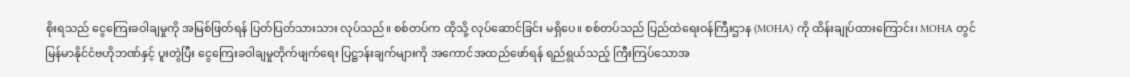စိုးရသည် ငွေကြေးခဝါချမှုကို အမြစ်ဖြတ်ရန် ပြတ်ပြတ်သားသား လုပ်သည်။ စစ်တပ်က ထိုသို့ လုပ်ဆောင်ခြင်း မရှိပေ။ စစ်တပ်သည် ပြည်ထဲရေးဝန်ကြီးဌာန (MOHA) ကို ထိန်းချုပ်ထားကြောင်း၊ MOHA တွင် မြန်မာနိုင်ငံဗဟိုဘဏ်နှင့် ပူးတွဲပြီး ငွေကြေးခဝါချမှုတိုက်ဖျက်ရေး ပြဋ္ဌာန်းချက်များကို အကောင်အထည်ဖော်ရန် ရည်ရွယ်သည့် ကြီးကြပ်သောအ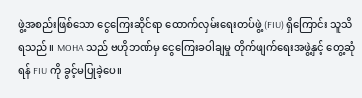ဖွဲ့အစည်းဖြစ်သော ငွေကြေးဆိုင်ရာ ထောက်လှမ်းရေးတပ်ဖွဲ့ (FIU) ရှိကြောင်း သူသိရသည်။ MOHA သည် ဗဟိုဘဏ်မှ ငွေကြေးခဝါချမှု တိုက်ဖျက်ရေးအဖွဲ့နှင့် တွေ့ဆုံရန် FIU ကို ခွင့်မပြုခဲ့ပေ။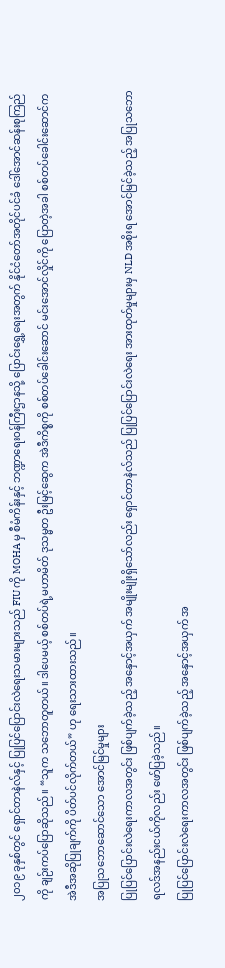၂၀၁၉ ခုနှစ်တွင် ရှောင်တာနဲလ်နှင့် ပြုပြင်ပြောင်းလဲရေးသမားများသည် FIU ကို MOHA မှ စီမံကိန်းနှင့် ဘဏ္ဍာရေးဝန်ကြီးဌာနသို့ ပြောင်းရွှေ့ရေးအတွက် နိုင်ငံတော်အတိုင်ပင်ခံ ဒေါ်အောင်ဆန်းစုကြည်ကို ချဉ်းကပ်ပြောဆိုသည်။ “သူက သဘောတူတယ်။ ဒါပေမယ့် စစ်တပ်ရဲ့မဟာမိတ် ဒုသမ္မတ ဦးမြင့်ဆွေက အဲဒီကိစ္စကို စစ်တပ်ခေါင်းဆောင် မင်းအောင်လှိုင်ကို ပြောတဲ့အခါ စစ်တပ်ခေါင်းဆောင်က အဲဒီအဆိုပြုချက်ကို ပိတ်ပင်လိုက်တယ်” ဟု ရေးသားထားသည်။
အပြုသဘောဆောင်သော အောင်မြင်မှုများ
ပြုပြင်ပြောင်းလဲရေးကာလအတွင်း ဖြစ်ပျက်ခဲ့သည့် အနှောင့်အယှက် အမျိုးမျိုးရှိသော်လည်း ရှောင်တာနဲလ်သည် ပြုပြင်ပြောင်းလဲရေး အားထုတ်မှုများမှ NLD အစိုးရ အောင်မြင်ခဲ့သည့် အပြုသဘော ရလဒ်အနည်းငယ်ကိုလည်း ဖော်ပြခဲ့သည်။
ပြုပြင်ပြောင်းလဲရေးကာလအတွင်း ဖြစ်ပျက်ခဲ့သည့် အနှောင့်အယှက် အ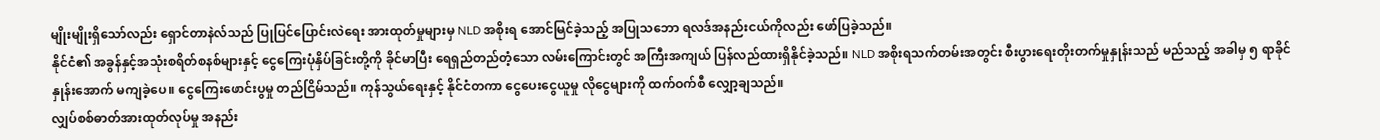မျိုးမျိုးရှိသော်လည်း ရှောင်တာနဲလ်သည် ပြုပြင်ပြောင်းလဲရေး အားထုတ်မှုများမှ NLD အစိုးရ အောင်မြင်ခဲ့သည့် အပြုသဘော ရလဒ်အနည်းငယ်ကိုလည်း ဖော်ပြခဲ့သည်။
နိုင်ငံ၏ အခွန်နှင့်အသုံးစရိတ်စနစ်များနှင့် ငွေကြေးပုံနှိပ်ခြင်းတို့ကို ခိုင်မာပြီး ရေရှည်တည်တံ့သော လမ်းကြောင်းတွင် အကြီးအကျယ် ပြန်လည်ထားရှိနိုင်ခဲ့သည်။ NLD အစိုးရသက်တမ်းအတွင်း စီးပွားရေးတိုးတက်မှုနှုန်းသည် မည်သည့် အခါမှ ၅ ရာခိုင်နှုန်းအောက် မကျခဲ့ပေ။ ငွေကြေးဖောင်းပွမှု တည်ငြိမ်သည်။ ကုန်သွယ်ရေးနှင့် နိုင်ငံတကာ ငွေပေးငွေယူမှု လိုငွေများကို ထက်ဝက်စီ လျှော့ချသည်။
လျှပ်စစ်ဓာတ်အားထုတ်လုပ်မှု အနည်း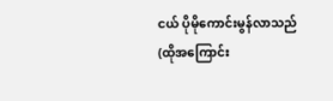ငယ် ပိုမိုကောင်းမွန်လာသည် (ထိုအကြောင်း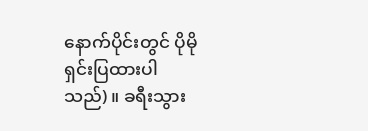နောက်ပိုင်းတွင် ပိုမိုရှင်းပြထားပါသည်)။ ခရီးသွား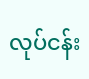လုပ်ငန်း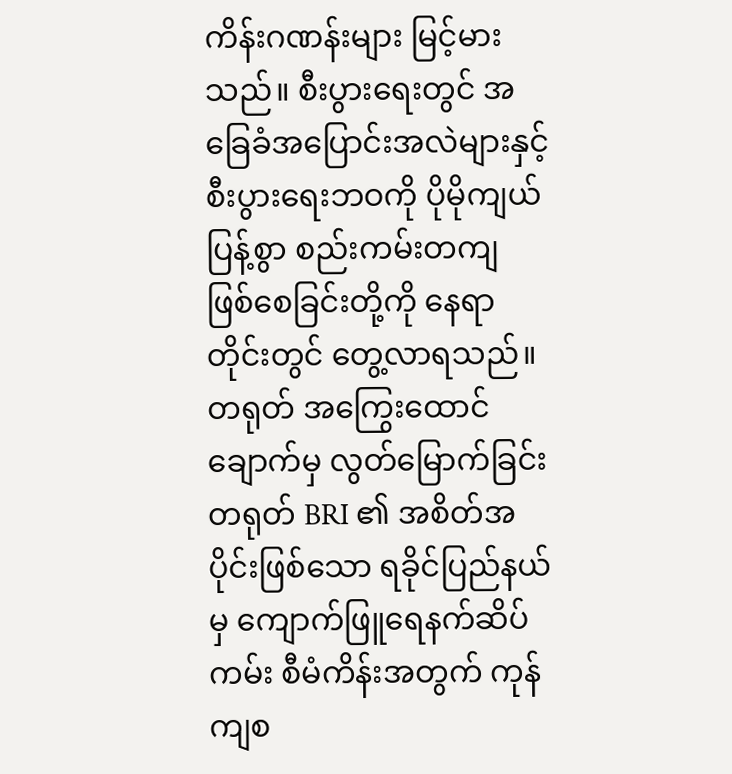ကိန်းဂဏန်းများ မြင့်မားသည်။ စီးပွားရေးတွင် အခြေခံအပြောင်းအလဲများနှင့် စီးပွားရေးဘဝကို ပိုမိုကျယ်ပြန့်စွာ စည်းကမ်းတကျ ဖြစ်စေခြင်းတို့ကို နေရာတိုင်းတွင် တွေ့လာရသည်။
တရုတ် အကြွေးထောင်ချောက်မှ လွတ်မြောက်ခြင်း
တရုတ် BRI ၏ အစိတ်အပိုင်းဖြစ်သော ရခိုင်ပြည်နယ်မှ ကျောက်ဖြူရေနက်ဆိပ်ကမ်း စီမံကိန်းအတွက် ကုန်ကျစ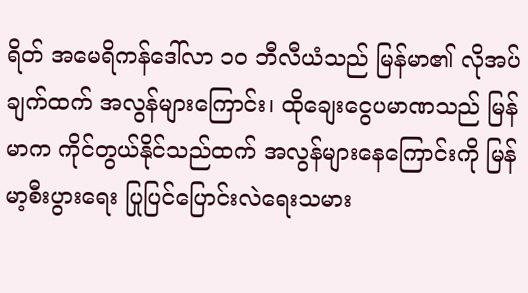ရိတ် အမေရိကန်ဒေါ်လာ ၁၀ ဘီလီယံသည် မြန်မာ၏ လိုအပ်ချက်ထက် အလွန်များကြောင်း၊ ထိုချေးငွေပမာဏသည် မြန်မာက ကိုင်တွယ်နိုင်သည်ထက် အလွန်များနေကြောင်းကို မြန်မာ့စီးပွားရေး ပြုပြင်ပြောင်းလဲရေးသမား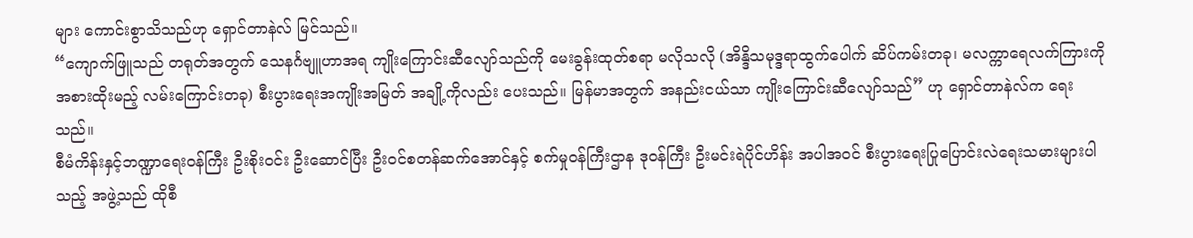များ ကောင်းစွာသိသည်ဟု ရှောင်တာနဲလ် မြင်သည်။
“ကျောက်ဖြူသည် တရုတ်အတွက် သေနင်္ဂဗျူဟာအရ ကျိုးကြောင်းဆီလျော်သည်ကို မေးခွန်းထုတ်စရာ မလိုသလို (အိန္ဒိသမုဒ္ဒရာထွက်ပေါက် ဆိပ်ကမ်းတခု၊ မလက္ကာရေလက်ကြားကို အစားထိုးမည့် လမ်းကြောင်းတခု) စီးပွားရေးအကျိုးအမြတ် အချို့ကိုလည်း ပေးသည်။ မြန်မာအတွက် အနည်းငယ်သာ ကျိုးကြောင်းဆီလျော်သည်” ဟု ရှောင်တာနဲလ်က ရေးသည်။
စီမံကိန်းနှင့်ဘဏ္ဍာရေးဝန်ကြီး ဦးစိုးဝင်း ဦးဆောင်ပြီး ဦးဝင်စတန်ဆက်အောင်နှင့် စက်မှုဝန်ကြီးဌာန ဒုဝန်ကြီး ဦးမင်းရဲပိုင်ဟိန်း အပါအဝင် စီးပွားရေးပြုပြောင်းလဲရေးသမားများပါသည့် အဖွဲ့သည် ထိုစီ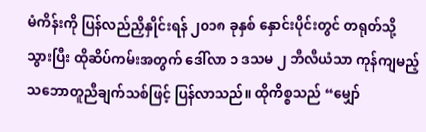မံကိန်းကို ပြန်လည်ညှိနှိုင်းရန် ၂၀၁၈ ခုနှစ် နှောင်းပိုင်းတွင် တရုတ်သို့သွားပြီး ထိုဆိပ်ကမ်းအတွက် ဒေါ်လာ ၁ ဒသမ ၂ ဘီလီယံသာ ကုန်ကျမည့် သဘောတူညီချက်သစ်ဖြင့် ပြန်လာသည်။ ထိုကိစ္စသည် “မျှော်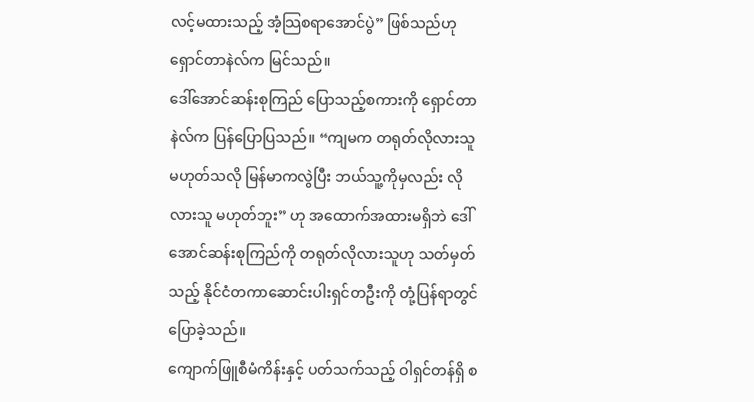လင့်မထားသည့် အံ့သြစရာအောင်ပွဲ” ဖြစ်သည်ဟု ရှောင်တာနဲလ်က မြင်သည်။
ဒေါ်အောင်ဆန်းစုကြည် ပြောသည့်စကားကို ရှောင်တာနဲလ်က ပြန်ပြောပြသည်။ “ကျမက တရုတ်လိုလားသူ မဟုတ်သလို မြန်မာကလွဲပြီး ဘယ်သူ့ကိုမှလည်း လိုလားသူ မဟုတ်ဘူး” ဟု အထောက်အထားမရှိဘဲ ဒေါ်အောင်ဆန်းစုကြည်ကို တရုတ်လိုလားသူဟု သတ်မှတ်သည့် နိုင်ငံတကာဆောင်းပါးရှင်တဦးကို တုံ့ပြန်ရာတွင် ပြောခဲ့သည်။
ကျောက်ဖြူစီမံကိန်းနှင့် ပတ်သက်သည့် ဝါရှင်တန်ရှိ စ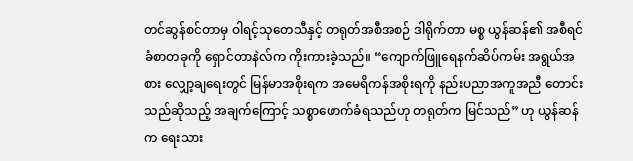တင်ဆွန်စင်တာမှ ဝါရင့်သုတေသီနှင့် တရုတ်အစီအစဉ် ဒါရိုက်တာ မစ္စ ယွန်ဆန်၏ အစီရင်ခံစာတခုကို ရှောင်တာနဲလ်က ကိုးကားခဲ့သည်။ “ကျောက်ဖြူရေနက်ဆိပ်ကမ်း အရွယ်အစား လျှော့ချရေးတွင် မြန်မာအစိုးရက အမေရိကန်အစိုးရကို နည်းပညာအကူအညီ တောင်းသည်ဆိုသည့် အချက်ကြောင့် သစ္စာဖောက်ခံရသည်ဟု တရုတ်က မြင်သည်” ဟု ယွန်ဆန်က ရေးသား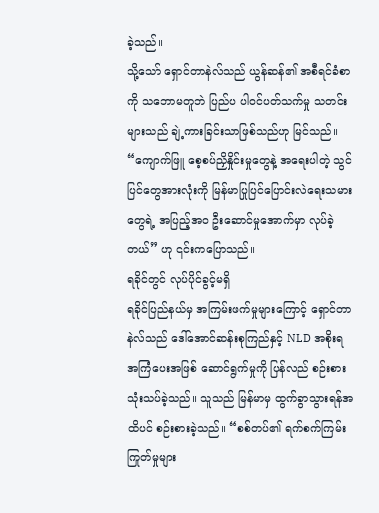ခဲ့သည်။
သို့သော် ရှောင်တာနဲလ်သည် ယွန်ဆန်၏ အစီရင်ခံစာကို သဘောမတူဘဲ ပြည်ပ ပါဝင်ပတ်သက်မှု သတင်းများသည် ချဲ့ကားခြင်းသာဖြစ်သည်ဟု မြင်သည်။ “ကျောက်ဖြူ စေ့စပ်ညှိနှိုင်းမှုတွေနဲ့ အရေးပါတဲ့ သွင်ပြင်တွေအားလုံးကို မြန်မာပြုပြင်ပြောင်းလဲရေးသမားတွေရဲ့ အပြည့်အဝ ဦးဆောင်မှုအောက်မှာ လုပ်ခဲ့တယ်” ဟု ၎င်းကပြောသည်။
ရခိုင်တွင် လုပ်ပိုင်ခွင့်မရှိ
ရခိုင်ပြည်နယ်မှ အကြမ်းဖက်မှုများကြောင့် ရှောင်တာနဲလ်သည် ဒေါ်အောင်ဆန်းစုကြည်နှင့် NLD အစိုးရ အကြံပေးအဖြစ် ဆောင်ရွက်မှုကို ပြန်လည် စဉ်းစားသုံးသပ်ခဲ့သည်။ သူသည် မြန်မာမှ ထွက်ခွာသွားရန်အထိပင် စဉ်းစားခဲ့သည်။ “စစ်တပ်၏ ရက်စက်ကြမ်းကြုတ်မှုများ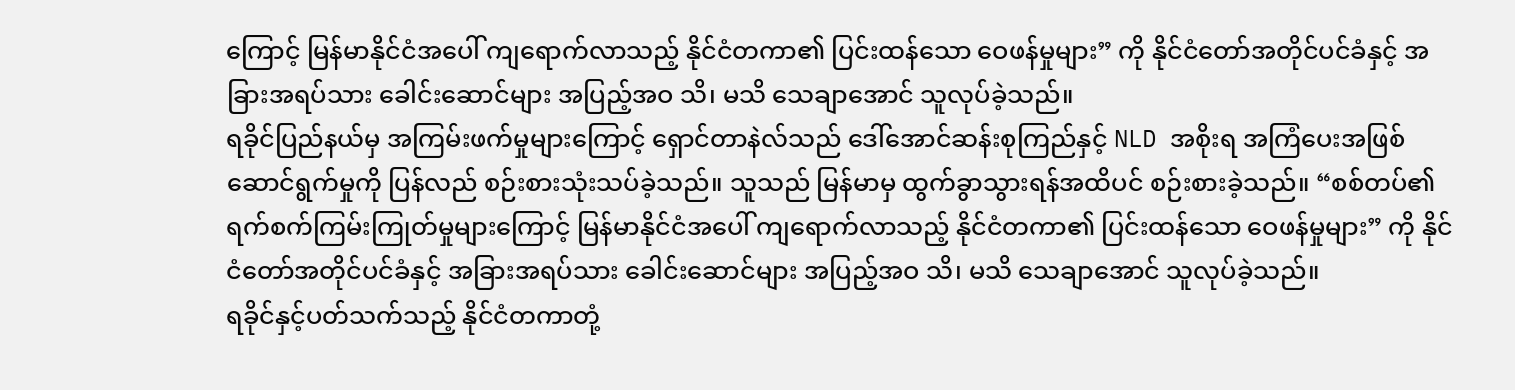ကြောင့် မြန်မာနိုင်ငံအပေါ် ကျရောက်လာသည့် နိုင်ငံတကာ၏ ပြင်းထန်သော ဝေဖန်မှုများ” ကို နိုင်ငံတော်အတိုင်ပင်ခံနှင့် အခြားအရပ်သား ခေါင်းဆောင်များ အပြည့်အဝ သိ၊ မသိ သေချာအောင် သူလုပ်ခဲ့သည်။
ရခိုင်ပြည်နယ်မှ အကြမ်းဖက်မှုများကြောင့် ရှောင်တာနဲလ်သည် ဒေါ်အောင်ဆန်းစုကြည်နှင့် NLD အစိုးရ အကြံပေးအဖြစ် ဆောင်ရွက်မှုကို ပြန်လည် စဉ်းစားသုံးသပ်ခဲ့သည်။ သူသည် မြန်မာမှ ထွက်ခွာသွားရန်အထိပင် စဉ်းစားခဲ့သည်။ “စစ်တပ်၏ ရက်စက်ကြမ်းကြုတ်မှုများကြောင့် မြန်မာနိုင်ငံအပေါ် ကျရောက်လာသည့် နိုင်ငံတကာ၏ ပြင်းထန်သော ဝေဖန်မှုများ” ကို နိုင်ငံတော်အတိုင်ပင်ခံနှင့် အခြားအရပ်သား ခေါင်းဆောင်များ အပြည့်အဝ သိ၊ မသိ သေချာအောင် သူလုပ်ခဲ့သည်။
ရခိုင်နှင့်ပတ်သက်သည့် နိုင်ငံတကာတုံ့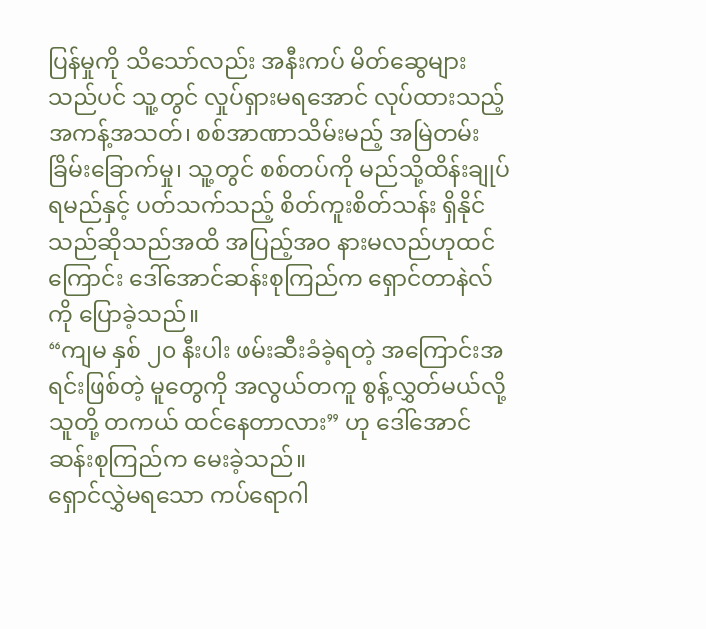ပြန်မှုကို သိသော်လည်း အနီးကပ် မိတ်ဆွေများသည်ပင် သူ့တွင် လှုပ်ရှားမရအောင် လုပ်ထားသည့် အကန့်အသတ်၊ စစ်အာဏာသိမ်းမည့် အမြဲတမ်း ခြိမ်းခြောက်မှု၊ သူ့တွင် စစ်တပ်ကို မည်သို့ထိန်းချုပ်ရမည်နှင့် ပတ်သက်သည့် စိတ်ကူးစိတ်သန်း ရှိနိုင်သည်ဆိုသည်အထိ အပြည့်အဝ နားမလည်ဟုထင်ကြောင်း ဒေါ်အောင်ဆန်းစုကြည်က ရှောင်တာနဲလ်ကို ပြောခဲ့သည်။
“ကျမ နှစ် ၂၀ နီးပါး ဖမ်းဆီးခံခဲ့ရတဲ့ အကြောင်းအရင်းဖြစ်တဲ့ မူတွေကို အလွယ်တကူ စွန့်လွှတ်မယ်လို့ သူတို့ တကယ် ထင်နေတာလား” ဟု ဒေါ်အောင်ဆန်းစုကြည်က မေးခဲ့သည်။
ရှောင်လွှဲမရသော ကပ်ရောဂါ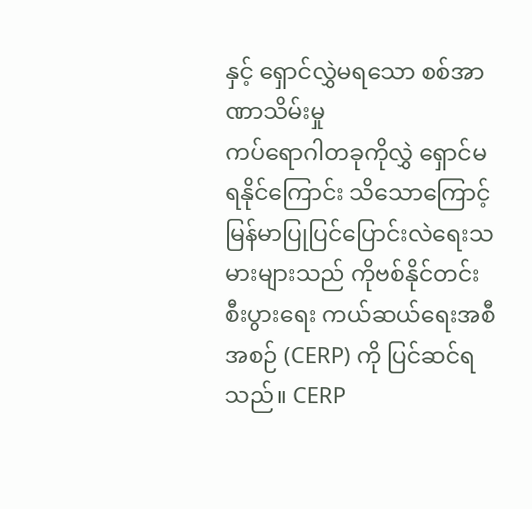နှင့် ရှောင်လွှဲမရသော စစ်အာဏာသိမ်းမှု
ကပ်ရောဂါတခုကိုလွှဲ ရှောင်မရနိုင်ကြောင်း သိသောကြောင့် မြန်မာပြုပြင်ပြောင်းလဲရေးသမားများသည် ကိုဗစ်နိုင်တင်း စီးပွားရေး ကယ်ဆယ်ရေးအစီအစဉ် (CERP) ကို ပြင်ဆင်ရသည်။ CERP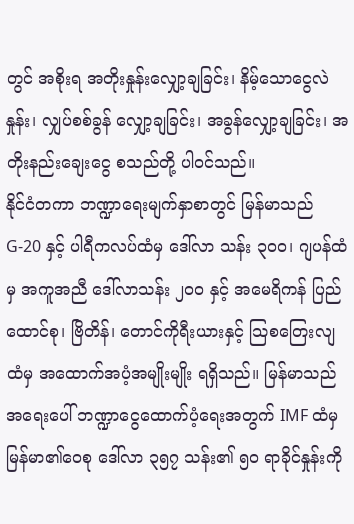တွင် အစိုးရ အတိုးနှုန်းလျှော့ချခြင်း၊ နိမ့်သောငွေလဲနှုန်း၊ လျှပ်စစ်ခွန် လျှော့ချခြင်း၊ အခွန်လျှော့ချခြင်း၊ အတိုးနည်းချေးငွေ စသည်တို့ ပါဝင်သည်။
နိုင်ငံတကာ ဘဏ္ဍာရေးမျက်နှာစာတွင် မြန်မာသည် G-20 နှင့် ပါရီကလပ်ထံမှ ဒေါ်လာ သန်း ၃၀၀၊ ဂျပန်ထံမှ အကူအညီ ဒေါ်လာသန်း ၂၀၀ နှင့် အမေရိကန် ပြည်ထောင်စု၊ ဗြိတိန်၊ တောင်ကိုရီးယားနှင့် သြစတြေးလျထံမှ အထောက်အပံ့အမျိုးမျိုး ရရှိသည်။ မြန်မာသည် အရေးပေါ် ဘဏ္ဍာငွေထောက်ပံ့ရေးအတွက် IMF ထံမှ မြန်မာ၏ဝေစု ဒေါ်လာ ၃၅၇ သန်း၏ ၅၀ ရာခိုင်နှုန်းကို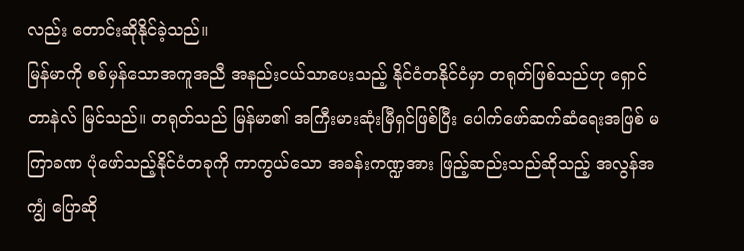လည်း တောင်းဆိုနိုင်ခဲ့သည်။
မြန်မာကို စစ်မှန်သောအကူအညီ အနည်းငယ်သာပေးသည့် နိုင်ငံတနိုင်ငံမှာ တရုတ်ဖြစ်သည်ဟု ရှောင်တာနဲလ် မြင်သည်။ တရုတ်သည် မြန်မာ၏ အကြီးမားဆုံးမြီရှင်ဖြစ်ပြီး ပေါက်ဖော်ဆက်ဆံရေးအဖြစ် မကြာခဏ ပုံဖော်သည့်နိုင်ငံတခုကို ကာကွယ်သော အခန်းကဏ္ဍအား ဖြည့်ဆည်းသည်ဆိုသည့် အလွန်အကျွံ ပြောဆို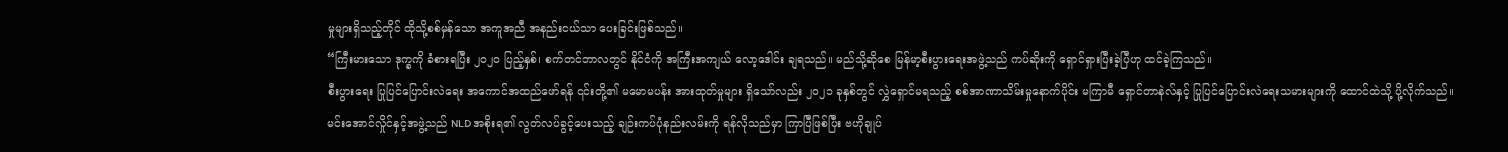မှုများရှိသည့်တိုင် ထိုသို့စစ်မှန်သော အကူအညီ အနည်းငယ်သာ ပေးခြင်းဖြစ်သည်။
“ကြီးမားသော ဒုက္ခကို ခံစားရပြီး ၂၀၂၀ ပြည့်နှစ်၊ စက်တင်ဘာလတွင် နိုင်ငံကို အကြီးအကျယ် လော့ဒေါင်း ချရသည်။ မည်သို့ဆိုစေ မြန်မာ့စီးပွားရေးအဖွဲ့သည် ကပ်ဆိုးကို ရှောင်ရှားပြီးခဲ့ပြီဟု ထင်ခဲ့ကြသည်။
စီးပွားရေး ပြုပြင်ပြောင်းလဲရေး အကောင်အထည်ဖော်ရန် ၎င်းတို့၏ မမောမပန်း အားထုတ်မှုများ ရှိသော်လည်း ၂၀၂၁ ခုနှစ်တွင် လွှဲရှောင်မရသည့် စစ်အာဏာသိမ်းမှုနောက်ပိုင်း မကြာမီ ရှောင်တာနဲလ်နှင့် ပြုပြင်ပြောင်းလဲရေးသမားများကို ထောင်ထဲသို့ ပို့လိုက်သည်။
မင်းအောင်လှိုင်နှင့်အဖွဲ့သည် NLD အစိုးရ၏ လွတ်လပ်ခွင့်ပေးသည့် ချဉ်းကပ်ပုံနည်းလမ်းကို ရန်လိုသည်မှာ ကြာပြီဖြစ်ပြီး ဗဟိုချုပ်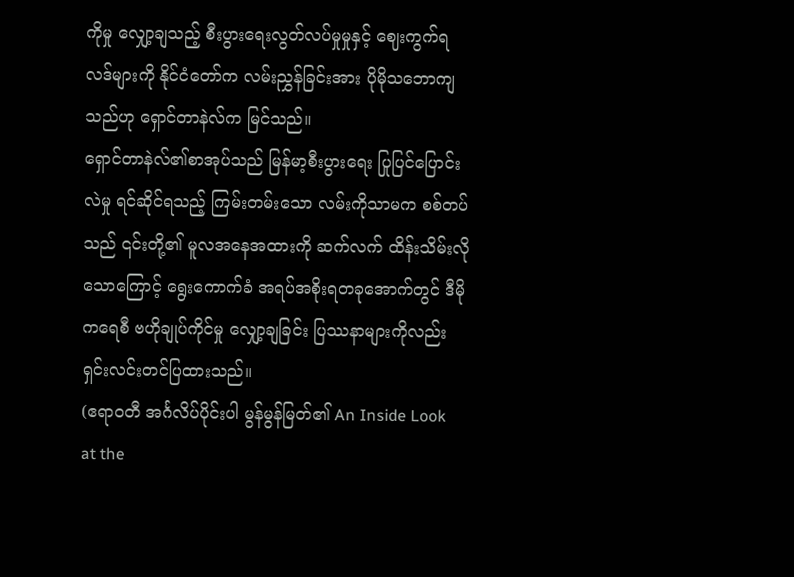ကိုမှု လျှော့ချသည့် စီးပွားရေးလွတ်လပ်မှုမှုနှင့် ဈေးကွက်ရလဒ်များကို နိုင်ငံတော်က လမ်းညွှန်ခြင်းအား ပိုမိုသဘောကျသည်ဟု ရှောင်တာနဲလ်က မြင်သည်။
ရှောင်တာနဲလ်၏စာအုပ်သည် မြန်မာ့စီးပွားရေး ပြုပြင်ပြောင်းလဲမှု ရင်ဆိုင်ရသည့် ကြမ်းတမ်းသော လမ်းကိုသာမက စစ်တပ်သည် ၎င်းတို့၏ မူလအနေအထားကို ဆက်လက် ထိန်းသိမ်းလိုသောကြောင့် ရွေးကောက်ခံ အရပ်အစိုးရတခုအောက်တွင် ဒီမိုကရေစီ ဗဟိုချုပ်ကိုင်မှု လျှော့ချခြင်း ပြဿနာများကိုလည်း ရှင်းလင်းတင်ပြထားသည်။
(ဧရာဝတီ အင်္ဂလိပ်ပိုင်းပါ မွန်မွန်မြတ်၏ An Inside Look at the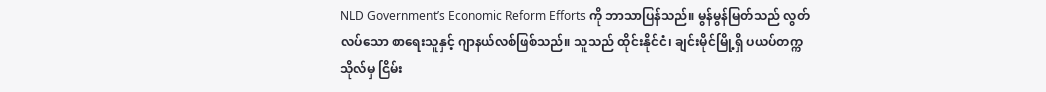NLD Government’s Economic Reform Efforts ကို ဘာသာပြန်သည်။ မွန်မွန်မြတ်သည် လွတ်လပ်သော စာရေးသူနှင့် ဂျာနယ်လစ်ဖြစ်သည်။ သူသည် ထိုင်းနိုင်ငံ၊ ချင်းမိုင်မြို့ရှိ ပယပ်တက္ကသိုလ်မှ ငြိမ်း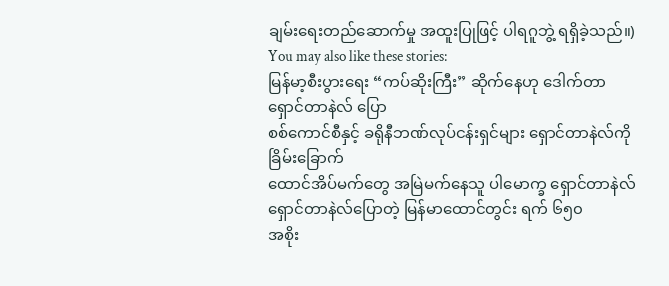ချမ်းရေးတည်ဆောက်မှု အထူးပြုဖြင့် ပါရဂူဘွဲ့ ရရှိခဲ့သည်။)
You may also like these stories:
မြန်မာ့စီးပွားရေး “ကပ်ဆိုးကြီး” ဆိုက်နေဟု ဒေါက်တာရှောင်တာနဲလ် ပြော
စစ်ကောင်စီနှင့် ခရိုနီဘဏ်လုပ်ငန်းရှင်များ ရှောင်တာနဲလ်ကို ခြိမ်းခြောက်
ထောင်အိပ်မက်တွေ အမြဲမက်နေသူ ပါမောက္ခ ရှောင်တာနဲလ်
ရှောင်တာနဲလ်ပြောတဲ့ မြန်မာထောင်တွင်း ရက် ၆၅၀
အစိုး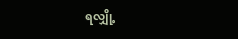ရလျှို့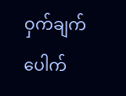ဝှက်ချက် ပေါက်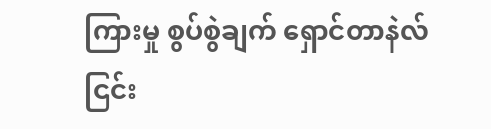ကြားမှု စွပ်စွဲချက် ရှောင်တာနဲလ်ငြင်း